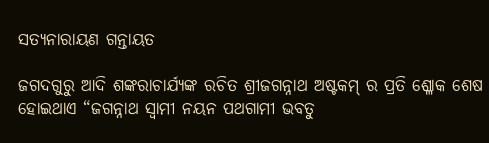ସତ୍ୟନାରାୟଣ ଗନ୍ତାୟତ

ଜଗଦଗୁରୁ ଆଦି ଶଙ୍କରାଚାର୍ଯ୍ୟଙ୍କ ରଚିତ ଶ୍ରୀଜଗନ୍ନାଥ ଅଷ୍ଟକମ୍ ର ପ୍ରତି ଶ୍ଳୋକ ଶେଷ ହୋଇଥାଏ “ଜଗନ୍ନାଥ ସ୍ୱାମୀ ନୟନ ପଥଗାମୀ ଭବତୁ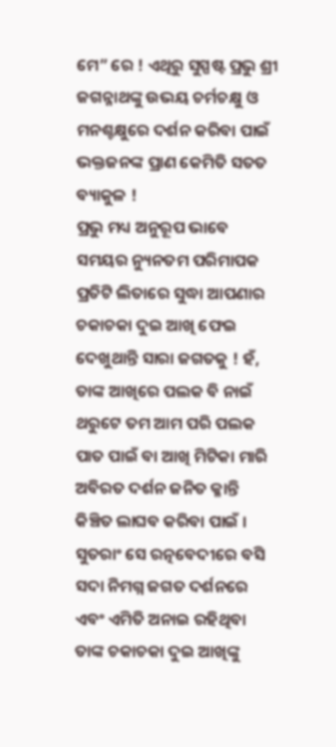ମେ” ରେ ! ଏଥିରୁ ସୁସ୍ପଷ୍ଟ ପ୍ରଭୁ ଶ୍ରୀ ଜଗନ୍ନାଥଙ୍କୁ ଉଭୟ ଚର୍ମଚକ୍ଷୁ ଓ ମନଶ୍ଚକ୍ଷୁରେ ଦର୍ଶନ କରିବା ପାଇଁ ଭକ୍ତଜନଙ୍କ ପ୍ରାଣ କେମିତି ସତତ ବ୍ୟାକୁଳ !
ପ୍ରଭୁ ମଧ୍ୟ ଅନୁରୂପ ଭାବେ ସମୟର ନ୍ୟୁନତମ ପରିମାପକ ପ୍ରତିଟି ଲିତାରେ ସୁଦ୍ଧା ଆପଣାର ଚକାଚକା ଦୁଇ ଆଖି ଫେଇ ଦେଖୁଥାନ୍ତି ସାରା ଜଗତକୁ ! ହଁ, ତାଙ୍କ ଆଖିରେ ପଲକ ବି ନାଇଁ ଥରୁଟେ ତମ ଆମ ପରି ପଲକ ପାତ ପାଇଁ ବା ଆଖି ମିଟିକା ମାରି ଅବିରତ ଦର୍ଶନ ଜନିତ କ୍ଳାନ୍ତି କିଞ୍ଚିତ ଲାଘବ କରିବା ପାଇଁ । ସୁତରାଂ ସେ ରତ୍ନବେଦୀରେ ବସି ସଦା ନିମଗ୍ନ ଜଗତ ଦର୍ଶନରେ ଏବଂ ଏମିତି ଅନାଇ ରହିଥିବା ତାଙ୍କ ଚକାଚକା ଦୁଇ ଆଖିଙ୍କୁ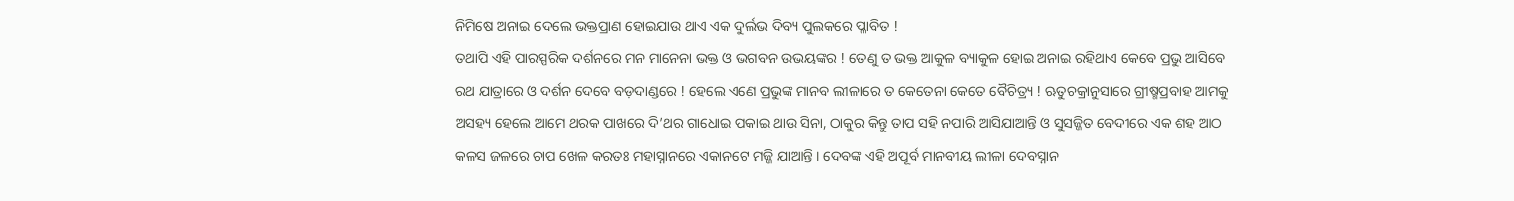ନିମିଷେ ଅନାଇ ଦେଲେ ଭକ୍ତପ୍ରାଣ ହୋଇଯାଉ ଥାଏ ଏକ ଦୁର୍ଲଭ ଦିବ୍ୟ ପୁଲକରେ ପ୍ଳାବିତ !
ତଥାପି ଏହି ପାରସ୍ପରିକ ଦର୍ଶନରେ ମନ ମାନେନା ଭକ୍ତ ଓ ଭଗବନ ଉଭୟଙ୍କର ! ତେଣୁ ତ ଭକ୍ତ ଆକୁଳ ବ୍ୟାକୁଳ ହୋଇ ଅନାଇ ରହିଥାଏ କେବେ ପ୍ରଭୁ ଆସିବେ ରଥ ଯାତ୍ରାରେ ଓ ଦର୍ଶନ ଦେବେ ବଡ଼ଦାଣ୍ଡରେ ! ହେଲେ ଏଣେ ପ୍ରଭୁଙ୍କ ମାନବ ଲୀଳାରେ ତ କେତେନା କେତେ ବୈଚିତ୍ର୍ୟ ! ଋତୁଚକ୍ରାନୁସାରେ ଗ୍ରୀଷ୍ମପ୍ରବାହ ଆମକୁ ଅସହ୍ୟ ହେଲେ ଆମେ ଥରକ ପାଖରେ ଦି’ଥର ଗାଧୋଇ ପକାଇ ଥାଉ ସିନା, ଠାକୁର କିନ୍ତୁ ତାପ ସହି ନପାରି ଆସିଯାଆନ୍ତି ଓ ସୁସଜ୍ଜିତ ବେଦୀରେ ଏକ ଶହ ଆଠ କଳସ ଜଳରେ ଚାପ ଖେଳ କରତଃ ମହାସ୍ନାନରେ ଏକାନଟେ ମଜ୍ଜି ଯାଆନ୍ତି । ଦେବଙ୍କ ଏହି ଅପୂର୍ବ ମାନବୀୟ ଲୀଳା ଦେବସ୍ନାନ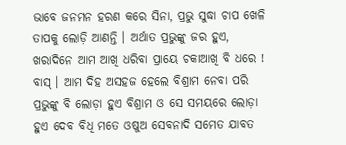ଭାବେ ଜନମନ ହରଣ କରେ ସିନା, ପ୍ରଭୁ ସୁଦ୍ଧା ଚାପ ଖେଳି ତାପକୁ ଲୋଡ଼ି ଆଣନ୍ତି । ଅର୍ଥାତ ପ୍ରଭୁଙ୍କୁ ଜର ହୁଏ, ଖରାଦିନେ ଆମ ଆଖି ଧରିବା ପ୍ରାୟେ ଚକାଆଖି ବି ଧରେ ! ବାସ୍ । ଆମ ଦିହ ଅସହଜ ହେଲେ ବିଶ୍ରାମ ନେବା ପରି ପ୍ରଭୁଙ୍କୁ ବି ଲୋଡ଼ା ହୁଏ ବିଶ୍ରାମ ଓ ସେ ସମୟରେ ଲୋଡ଼ା ହୁଏ ଦେବ ବିଧି ମତେ ଓଷୁଅ ସେବନାଦି ସମେତ ଯାବତ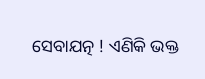ସେବାଯତ୍ନ ! ଏଣିକି ଭକ୍ତ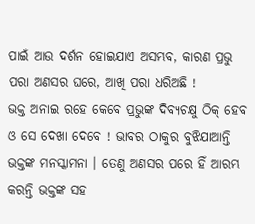ପାଇଁ ଆଉ ଦର୍ଶନ ହୋଇଯାଏ ଅସମ୍ଭବ, କାରଣ ପ୍ରଭୁ ପରା ଅଣସର ଘରେ, ଆଖି ପରା ଧରିଅଛି !
ଭକ୍ତ ଅନାଇ ରହେ କେବେ ପ୍ରଭୁଙ୍କ ଦିବ୍ୟଚକ୍ଷୁ ଠିକ୍ ହେବ ଓ ସେ ଦେଖା ଦେବେ ! ଭାବର ଠାକୁର ବୁଝିଯାଆନ୍ତି ଭକ୍ତଙ୍କ ମନସ୍କାମନା । ତେଣୁ ଅଣସର ପରେ ହିଁ ଆରମ୍ଭ କରନ୍ତି ଭକ୍ତଙ୍କ ସହ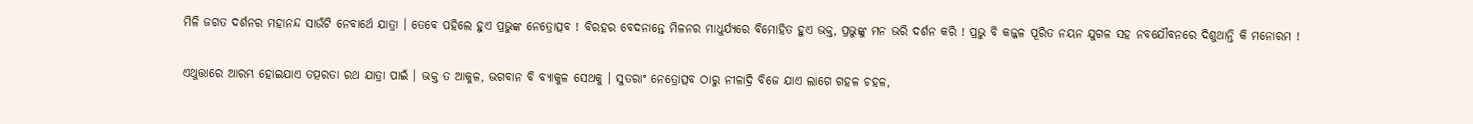ମିଳି ଜଗତ ଦର୍ଶନର ମହାନନ୍ଦ ସାଉଁଟି ନେବାର୍ଥେ ଯାତ୍ରା । ତେବେ ପହିଲେ ହୁଏ ପ୍ରଭୁଙ୍କ ନେତ୍ରୋତ୍ସବ ! ବିରହର ବେଦନାନ୍ତେ ମିଳନର ମାଧୁର୍ଯ୍ୟରେ ବିମୋହିତ ହୁଏ ଭକ୍ତ, ପ୍ରଭୁଙ୍କୁ ମନ ଭରି ଦର୍ଶନ କରି ! ପ୍ରଭୁ ବି କଜ୍ଜଳ ପୂରିତ ନୟନ ଯୁଗଳ ସହ ନବଯୌବନରେ ଦିଶୁଥାନ୍ତି କି ମନୋରମ !

ଏଥୁତ୍ତାରେ ଆରମ୍ଭ ହୋଇଯାଏ ତତ୍ପରତା ରଥ ଯାତ୍ରା ପାଇଁ । ଭକ୍ତ ତ ଆକୁଳ, ଭଗବାନ ବି ବ୍ୟାକୁଳ ସେଥକୁ । ସୁତରାଂ ନେତ୍ରୋତ୍ସବ ଠାରୁ ନୀଳାଦ୍ରି ବିଜେ ଯାଏ ଲାଗେ ଗହଳ ଚହଳ,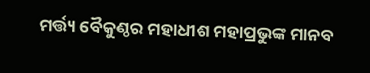ମର୍ତ୍ତ୍ୟ ବୈକୁଣ୍ଠର ମହାଧୀଶ ମହାପ୍ରଭୁଙ୍କ ମାନବ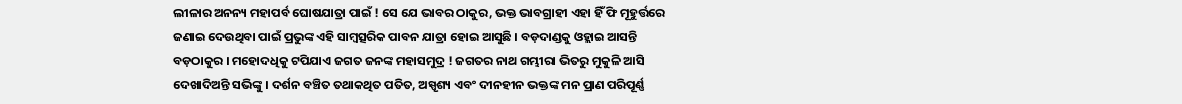ଲୀଳାର ଅନନ୍ୟ ମହାପର୍ବ ଘୋଷଯାତ୍ରା ପାଇଁ ! ସେ ଯେ ଭାବର ଠାକୁର, ଭକ୍ତ ଭାବଗ୍ରାହୀ ଏହା ହିଁ ଫି ମୂହୁର୍ତ୍ତରେ ଜଣାଇ ଦେଉଥିବା ପାଇଁ ପ୍ରଭୁଙ୍କ ଏହି ସାମ୍ବତ୍ସରିକ ପାବନ ଯାତ୍ରା ହୋଇ ଆସୁଛି । ବଡ଼ଦାଣ୍ଡକୁ ଓହ୍ଲାଇ ଆସନ୍ତି ବଡ଼ଠାକୁର । ମହୋଦଧିକୁ ଟପିଯାଏ ଜଗତ ଜନଙ୍କ ମହାସମୁଦ୍ର ! ଜଗତର ନାଥ ଗମ୍ଭୀରା ଭିତରୁ ମୁକୁଳି ଆସି ଦେଖାଦିଅନ୍ତି ସଭିଙ୍କୁ । ଦର୍ଶନ ବଞ୍ଚିତ ତଥାକଥିତ ପତିତ, ଅସ୍ପୃଶ୍ୟ ଏବଂ ଦୀନହୀନ ଭକ୍ତଙ୍କ ମନ ପ୍ରାଣ ପରିପୂର୍ଣ୍ଣ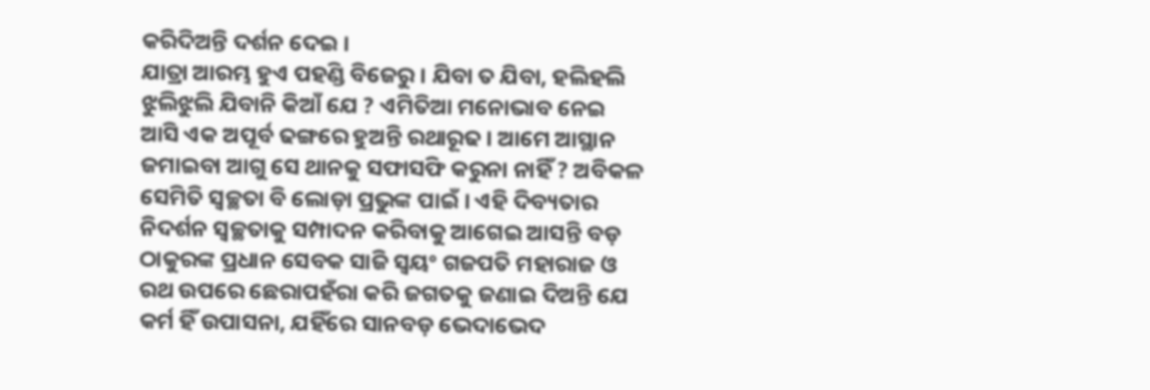କରିଦିଅନ୍ତି ଦର୍ଶନ ଦେଇ ।
ଯାତ୍ରା ଆରମ୍ଭ ହୁଏ ପହଣ୍ଡି ବିଜେରୁ । ଯିବା ତ ଯିବା, ହଲିହଲି ଝୁଲିଝୁଲି ଯିବାନି କିଆଁ ଯେ ? ଏମିତିଆ ମନୋଭାବ ନେଇ ଆସି ଏକ ଅପୂର୍ବ ଢଙ୍ଗରେ ହୁଅନ୍ତି ରଥାରୂଢ । ଆମେ ଆସ୍ଥାନ ଜମାଇବା ଆଗୁ ସେ ଥାନକୁ ସଫାସଫି କରୁନା ନାହିଁ ? ଅବିକଳ ସେମିତି ସ୍ୱଚ୍ଛତା ବି ଲୋଡ଼ା ପ୍ରଭୁଙ୍କ ପାଇଁ । ଏହି ଦିବ୍ୟତାର ନିଦର୍ଶନ ସ୍ୱଚ୍ଛତାକୁ ସମ୍ପାଦନ କରିବାକୁ ଆଗେଇ ଆସନ୍ତି ବଡ଼ ଠାକୁରଙ୍କ ପ୍ରଧାନ ସେବକ ସାଜି ସ୍ୱୟଂ ଗଜପତି ମହାରାଜ ଓ ରଥ ଉପରେ ଛେରାପହଁରା କରି ଜଗତକୁ ଜଣାଇ ଦିଅନ୍ତି ଯେ କର୍ମ ହିଁ ଉପାସନା, ଯହିଁରେ ସାନବଡ଼ ଭେଦାଭେଦ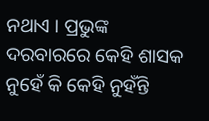ନଥାଏ । ପ୍ରଭୁଙ୍କ ଦରବାରରେ କେହି ଶାସକ ନୁହେଁ କି କେହି ନୁହଁନ୍ତି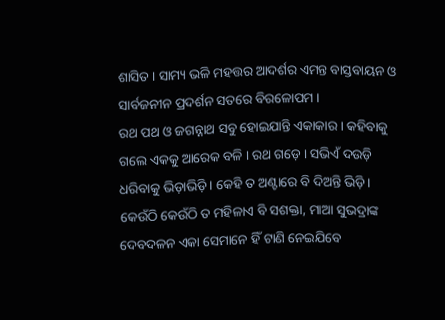ଶାସିତ । ସାମ୍ୟ ଭଳି ମହତ୍ତର ଆଦର୍ଶର ଏମନ୍ତ ବାସ୍ତବାୟନ ଓ ସାର୍ବଜନୀନ ପ୍ରଦର୍ଶନ ସତରେ ବିରଳୋପମ ।
ରଥ ପଥ ଓ ଜଗନ୍ନାଥ ସବୁ ହୋଇଯାନ୍ତି ଏକାକାର । କହିବାକୁ ଗଲେ ଏକକୁ ଆରେକ ବଳି । ରଥ ଗଡ଼େ । ସଭିଏଁ ଦଉଡ଼ି ଧରିବାକୁ ଭିଡ଼ାଭିଡ଼ି । କେହି ତ ଅଣ୍ଟାରେ ବି ଦିଅନ୍ତି ଭିଡ଼ି । କେଉଁଠି କେଉଁଠି ତ ମହିଳାଏ ବି ସଶକ୍ତା, ମାଆ ସୁଭଦ୍ରାଙ୍କ ଦେବଦଳନ ଏକା ସେମାନେ ହିଁ ଟାଣି ନେଇଯିବେ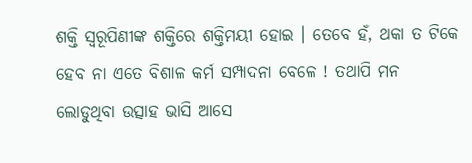ଶକ୍ତି ସ୍ୱରୂପିଣୀଙ୍କ ଶକ୍ତିରେ ଶକ୍ତିମୟୀ ହୋଇ । ତେବେ ହଁ, ଥକା ତ ଟିକେ ହେବ ନା ଏତେ ବିଶାଳ କର୍ମ ସମ୍ପାଦନା ବେଳେ ! ତଥାପି ମନ ଲୋଡୁଥିବା ଉତ୍ସାହ ଭାସି ଆସେ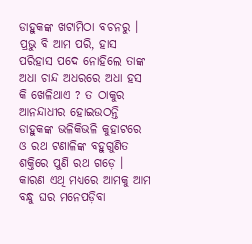ଡାହୁକଙ୍କ ଖଟାମିଠା ବଚନରୁ । ପ୍ରଭୁ ବି ଆମ ପରି, ହାସ ପରିହାସ ପଦେ ନୋହିଲେ ତାଙ୍କ ଅଧା ଚାନ୍ଦ ଅଧରରେ ଅଧା ହସ କି ଖେଳିଥାଏ ? ତ ଠାକୁର ଆନନ୍ଦାଧୀର ହୋଇଉଠନ୍ତି ଡାହୁକଙ୍କ ଭଳିକିଭଳି କୁହାଟରେ ଓ ରଥ ଟଣାଳିଙ୍କ ବହୁଗୁଣିତ ଶକ୍ତିରେ ପୁଣି ରଥ ଗଡ଼େ । କାରଣ ଏଥି ମଧ୍ୟରେ ଆମକୁ ଆମ ବନ୍ଧୁ ଘର ମନେପଡ଼ିବା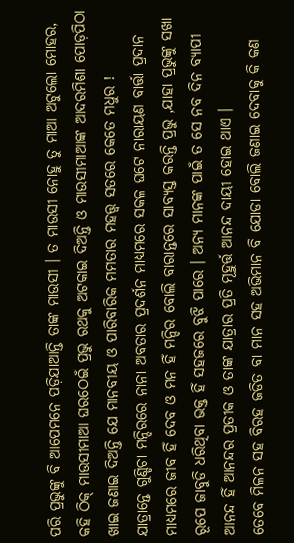ପରି ପ୍ରଭୁଙ୍କୁ ବି ଆପେମନେ ପଡ଼ିଯାଆନ୍ତି ତାଙ୍କ ମାଉସୀ । ତ ମାଉସୀ ନୋହୁ ତୁ ମାଆ ଅଟୁଲୋ ମୋହର, କହି ଠିକ୍ ମାଉସୀମାଆ ଘରଠେଇଁ ପ୍ରଭୁ ରଥକୁ ଅଟକାଇ ଦିଅନ୍ତି ଓ ମାଉସୀମାଆଙ୍କ ଆଦରମିଶା ପୋଡ଼ପିଠା ଖାଇ ଜଣାଇ ଦିଅନ୍ତି ଯେ ମାନବୀୟ ଓ ପାରିବାରିକ ମମତାର ମହତ୍ତ୍ଵ ସତରେ କେତେ ମଧୁର !
ଯାତ୍ରାନ୍ତେ ଗୁଣ୍ଡିଚା ମନ୍ଦିରରେ ନାନା ଅବତାର ପ୍ରଦର୍ଶନ ମାଧ୍ୟମରେ ସକଳ ଘଟେ ନାରାୟଣ ବାର୍ତ୍ତା ପ୍ରଦାନ ମାଧ୍ୟମରେ ଜୀବ ହିଁ ଦେବ ଓ ମନ ହିଁ ମନ୍ଦିର ବୋଲି ବାରାନ୍ତରେ ସାବ୍ୟସ୍ତ କରନ୍ତି ପ୍ରଭୁ ,ଯାହା ପ୍ରଭୁଙ୍କୁ ସଖା ରୂପେ ଜାବୁଡି ଧରିଥିବା ଭକ୍ତ ହିଁ ସହଜରେ ବୁଝି ପାରେ । ଅନ୍ୟ ମାନଙ୍କ ପାଇଁ ତ ସେ ନବ ଦିନ ବ୍ୟାପୀ ଆନନ୍ଦ ହିଁ ଆନନ୍ଦର ପ୍ରତୀକ ଓ ତାଙ୍କ ଯାତ୍ରାର ପ୍ରତି ମୂହୁର୍ତ୍ତ ଆନନ୍ଦ ଦାୟୀ ହୋଇ ଥାଏ ।
ତେବେ ମିଳନ ସହ ବିରହ ଜଡିତ ବା ମାନ ସହ ଅଭିମାନ ବି ଯୋଡା ବୋଲି ଜଣାଇ ଦେବାକୁ କି କଣ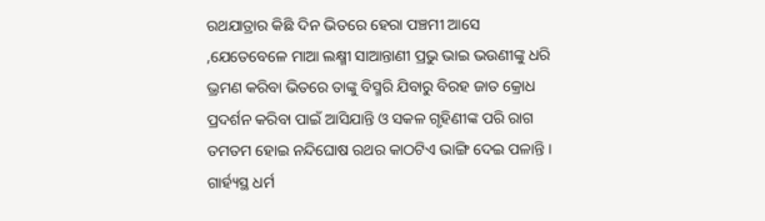ରଥଯାତ୍ରାର କିଛି ଦିନ ଭିତରେ ହେରା ପଞ୍ଚମୀ ଆସେ ,ଯେତେବେଳେ ମାଆ ଲକ୍ଷ୍ମୀ ସାଆନ୍ତାଣୀ ପ୍ରଭୁ ଭାଇ ଭଉଣୀଙ୍କୁ ଧରି ଭ୍ରମଣ କରିବା ଭିତରେ ତାଙ୍କୁ ବିସ୍ମରି ଯିବାରୁ ବିରହ ଜାତ କ୍ରୋଧ ପ୍ରଦର୍ଶନ କରିବା ପାଇଁ ଆସିଯାନ୍ତି ଓ ସକଳ ଗୃହିଣୀଙ୍କ ପରି ରାଗ ତମତମ ହୋଇ ନନ୍ଦିଘୋଷ ରଥର କାଠଟିଏ ଭାଙ୍ଗି ଦେଇ ପଳାନ୍ତି । ଗାର୍ହ୍ୟସ୍ଥ ଧର୍ମ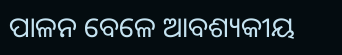ପାଳନ ବେଳେ ଆବଶ୍ୟକୀୟ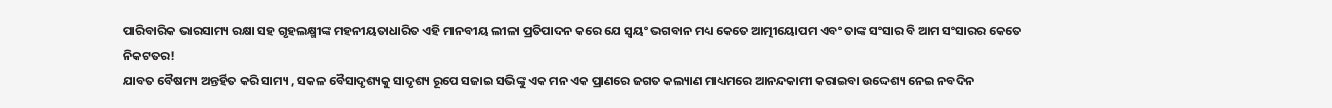ପାରିବାରିକ ଭାରସାମ୍ୟ ରକ୍ଷା ସହ ଗୃହଲକ୍ଷ୍ମୀଙ୍କ ମହନୀୟତାଧାରିତ ଏହି ମାନବୀୟ ଲୀଳା ପ୍ରତିପାଦନ କରେ ଯେ ସ୍ୱୟଂ ଭଗବାନ ମଧ୍ୟ କେତେ ଆତ୍ମୀୟୋପମ ଏବଂ ତାଙ୍କ ସଂସାର ବି ଆମ ସଂସାରର କେତେ ନିକଟତର!
ଯାବତ ବୈଷମ୍ୟ ଅନ୍ତର୍ହିତ କରି ସାମ୍ୟ , ସକଳ ବୈସାଦୃଶ୍ୟକୁ ସାଦୃଶ୍ୟ ରୂପେ ସଜାଇ ସଭିଙ୍କୁ ଏକ ମନ ଏକ ପ୍ରାଣରେ ଜଗତ କଲ୍ୟାଣ ମାଧ୍ୟମରେ ଆନନ୍ଦକାମୀ କରାଇବା ଉଦ୍ଦେଶ୍ୟ ନେଇ ନବଦିନ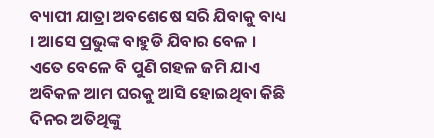ବ୍ୟାପୀ ଯାତ୍ରା ଅବଶେଷେ ସରି ଯିବାକୁ ବାଧ୍ୟ । ଆସେ ପ୍ରଭୁଙ୍କ ବାହୁଡି ଯିବାର ବେଳ । ଏତେ ବେଳେ ବି ପୁଣି ଗହଳ ଜମି ଯାଏ ଅବିକଳ ଆମ ଘରକୁ ଆସି ହୋଇଥିବା କିଛି ଦିନର ଅତିଥିଙ୍କୁ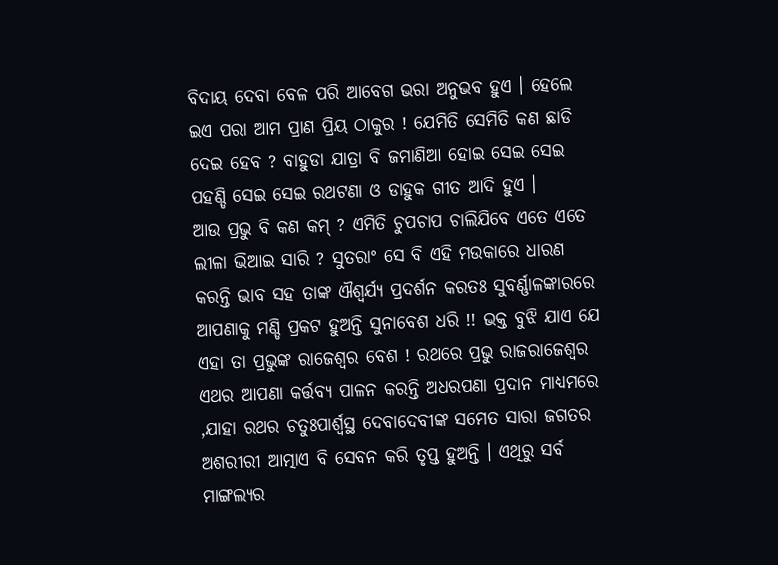ବିଦାୟ ଦେବା ବେଳ ପରି ଆବେଗ ଭରା ଅନୁଭବ ହୁଏ । ହେଲେ ଇଏ ପରା ଆମ ପ୍ରାଣ ପ୍ରିୟ ଠାକୁର ! ଯେମିତି ସେମିତି କଣ ଛାଡି ଦେଇ ହେବ ? ବାହୁଡା ଯାତ୍ରା ବି ଜମାଣିଆ ହୋଇ ସେଇ ସେଇ ପହଣ୍ଡି ସେଇ ସେଇ ରଥଟଣା ଓ ଡାହୁକ ଗୀତ ଆଦି ହୁଏ ।
ଆଉ ପ୍ରଭୁ ବି କଣ କମ୍ ? ଏମିତି ଚୁପଚାପ ଚାଲିଯିବେ ଏତେ ଏତେ ଲୀଳା ଭିଆଇ ସାରି ? ସୁତରାଂ ସେ ବି ଏହି ମଉକାରେ ଧାରଣ କରନ୍ତି ଭାବ ସହ ତାଙ୍କ ଐଶ୍ୱର୍ଯ୍ୟ ପ୍ରଦର୍ଶନ କରତଃ ସୁବର୍ଣ୍ଣାଳଙ୍କାରରେ ଆପଣାକୁ ମଣ୍ଡି ପ୍ରକଟ ହୁଅନ୍ତି ସୁନାବେଶ ଧରି !! ଭକ୍ତ ବୁଝି ଯାଏ ଯେ ଏହା ତା ପ୍ରଭୁଙ୍କ ରାଜେଶ୍ୱର ବେଶ ! ରଥରେ ପ୍ରଭୁ ରାଜରାଜେଶ୍ୱର ଏଥର ଆପଣା କର୍ତ୍ତବ୍ୟ ପାଳନ କରନ୍ତି ଅଧରପଣା ପ୍ରଦାନ ମାଧ୍ୟମରେ ,ଯାହା ରଥର ଚତୁଃପାର୍ଶ୍ୱସ୍ଥ ଦେବାଦେବୀଙ୍କ ସମେତ ସାରା ଜଗତର ଅଶରୀରୀ ଆତ୍ମାଏ ବି ସେବନ କରି ତୃପ୍ତ ହୁଅନ୍ତି । ଏଥିରୁ ସର୍ବ ମାଙ୍ଗଲ୍ୟର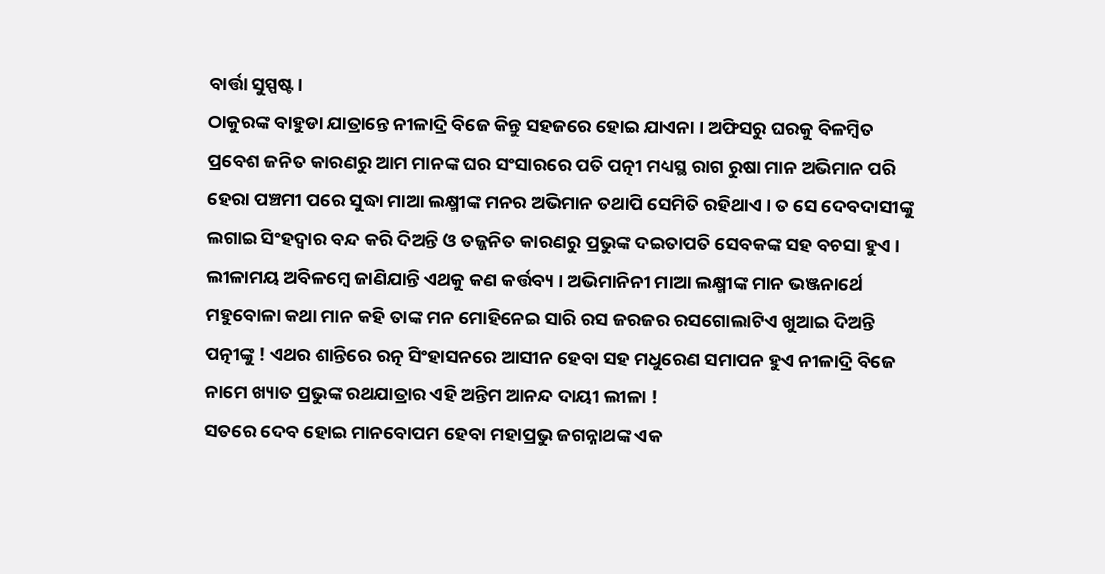ବାର୍ତ୍ତା ସୁସ୍ପଷ୍ଟ।
ଠାକୁରଙ୍କ ବାହୁଡା ଯାତ୍ରାନ୍ତେ ନୀଳାଦ୍ରି ବିଜେ କିନ୍ତୁ ସହଜରେ ହୋଇ ଯାଏନା । ଅଫିସରୁ ଘରକୁ ବିଳମ୍ବିତ ପ୍ରବେଶ ଜନିତ କାରଣରୁ ଆମ ମାନଙ୍କ ଘର ସଂସାରରେ ପତି ପତ୍ନୀ ମଧ୍ୟସ୍ଥ ରାଗ ରୁଷା ମାନ ଅଭିମାନ ପରି ହେରା ପଞ୍ଚମୀ ପରେ ସୁଦ୍ଧା ମାଆ ଲକ୍ଷ୍ମୀଙ୍କ ମନର ଅଭିମାନ ତଥାପି ସେମିତି ରହିଥାଏ । ତ ସେ ଦେବଦାସୀଙ୍କୁ ଲଗାଇ ସିଂହଦ୍ଵାର ବନ୍ଦ କରି ଦିଅନ୍ତି ଓ ତଜ୍ଜନିତ କାରଣରୁ ପ୍ରଭୁଙ୍କ ଦଇତାପତି ସେବକଙ୍କ ସହ ବଚସା ହୁଏ ।
ଲୀଳାମୟ ଅବିଳମ୍ବେ ଜାଣିଯାନ୍ତି ଏଥକୁ କଣ କର୍ତ୍ତବ୍ୟ । ଅଭିମାନିନୀ ମାଆ ଲକ୍ଷ୍ମୀଙ୍କ ମାନ ଭଞ୍ଜନାର୍ଥେ ମହୁବୋଳା କଥା ମାନ କହି ତାଙ୍କ ମନ ମୋହିନେଇ ସାରି ରସ ଜରଜର ରସଗୋଲାଟିଏ ଖୁଆଇ ଦିଅନ୍ତି ପତ୍ନୀଙ୍କୁ ! ଏଥର ଶାନ୍ତିରେ ରତ୍ନ ସିଂହାସନରେ ଆସୀନ ହେବା ସହ ମଧୁରେଣ ସମାପନ ହୁଏ ନୀଳାଦ୍ରି ବିଜେ ନାମେ ଖ୍ୟାତ ପ୍ରଭୁଙ୍କ ରଥଯାତ୍ରାର ଏହି ଅନ୍ତିମ ଆନନ୍ଦ ଦାୟୀ ଲୀଳା !
ସତରେ ଦେବ ହୋଇ ମାନବୋପମ ହେବା ମହାପ୍ରଭୁ ଜଗନ୍ନାଥଙ୍କ ଏକ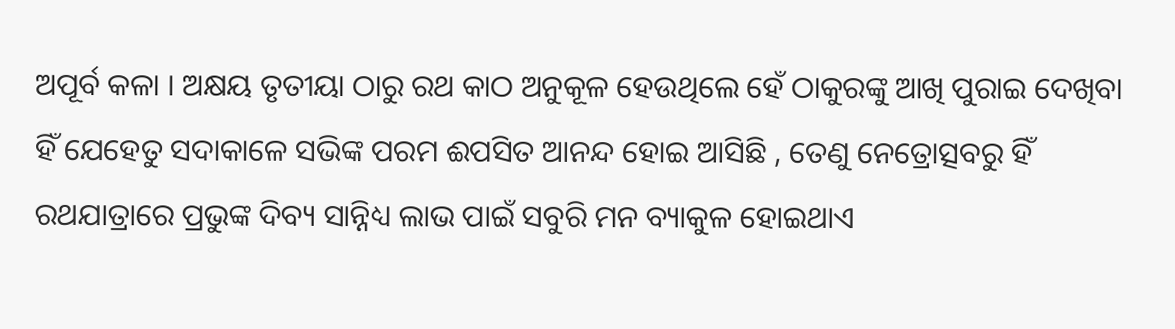ଅପୂର୍ବ କଳା । ଅକ୍ଷୟ ତୃତୀୟା ଠାରୁ ରଥ କାଠ ଅନୁକୂଳ ହେଉଥିଲେ ହେଁ ଠାକୁରଙ୍କୁ ଆଖି ପୁରାଇ ଦେଖିବା ହିଁ ଯେହେତୁ ସଦାକାଳେ ସଭିଙ୍କ ପରମ ଈପସିତ ଆନନ୍ଦ ହୋଇ ଆସିଛି , ତେଣୁ ନେତ୍ରୋତ୍ସବରୁ ହିଁ ରଥଯାତ୍ରାରେ ପ୍ରଭୁଙ୍କ ଦିବ୍ୟ ସାନ୍ନିଧ୍ୟ ଲାଭ ପାଇଁ ସବୁରି ମନ ବ୍ୟାକୁଳ ହୋଇଥାଏ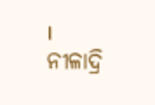। ନୀଳାଦ୍ରି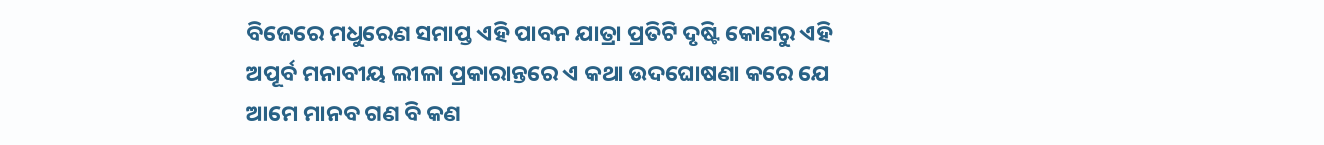ବିଜେରେ ମଧୁରେଣ ସମାପ୍ତ ଏହି ପାବନ ଯାତ୍ରା ପ୍ରତିଟି ଦୃଷ୍ଟି କୋଣରୁ ଏହି ଅପୂର୍ବ ମନାବୀୟ ଲୀଳା ପ୍ରକାରାନ୍ତରେ ଏ କଥା ଉଦଘୋଷଣା କରେ ଯେ ଆମେ ମାନବ ଗଣ ବି କଣ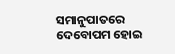ସମାନୁପାତରେ ଦେବୋପମ ହୋଇ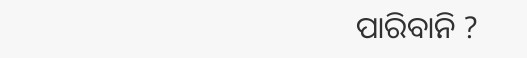ପାରିବାନି ?